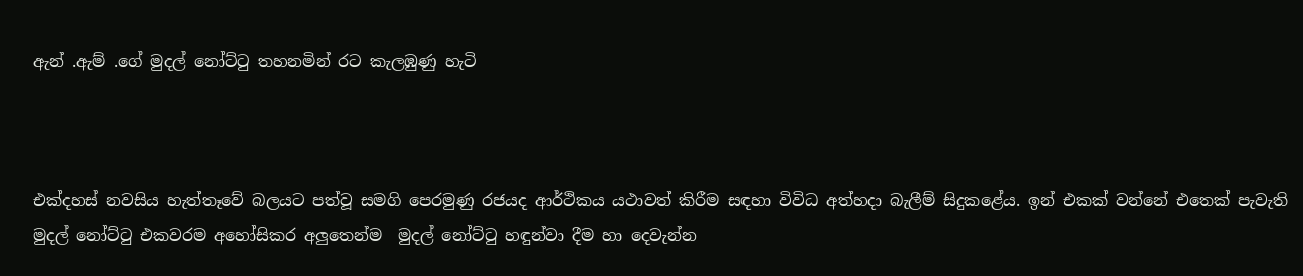ඇන් .ඇම් .ගේ මුදල් නෝට්ටු තහනමින් රට කැලඹුණු හැටි



එක්දහස් නවසිය හැත්තෑවේ බලයට පත්වූ සමගි පෙරමුණු රජයද ආර්ථිකය යථාවත් කිරීම සඳහා විවිධ අත්හදා බැලීම් සිදුකළේය. ඉන් එකක් වන්නේ එතෙක් පැවැති මුදල් නෝට්ටු එකවරම අහෝසිකර අලුතෙන්ම  මුදල් නෝට්ටු හඳුන්වා දීම හා දෙවැන්න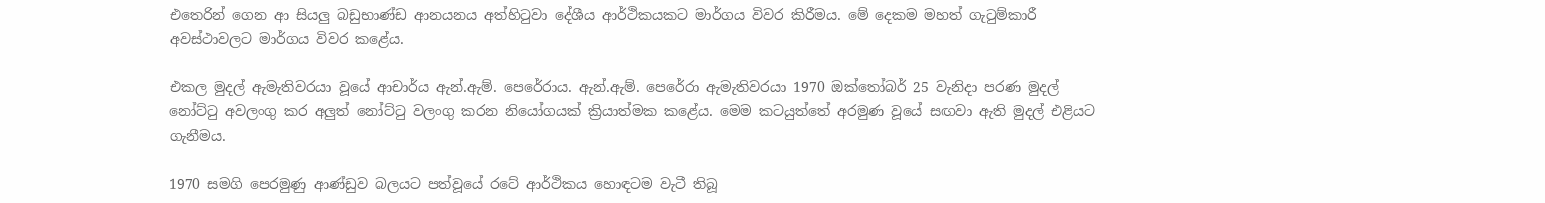එතෙරින් ගෙන ආ සියලු බඩුභාණ්ඩ ආනයනය අත්හිටුවා දේශීය ආර්ථිකයකට මාර්ගය විවර කිරීමය. මේ දෙකම මහත් ගැටුම්කාරී අවස්ථාවලට මාර්ගය විවර කළේය.

එකල මුදල් ඇමැතිවරයා වූයේ ආචාර්ය ඇන්.ඇම්. පෙරේරාය. ඇන්.ඇම්. පෙරේරා ඇමැතිවරයා 1970 ඔක්තෝබර් 25 වැනිදා පරණ මුදල් නෝට්ටු අවලංගු කර අලුත් නෝට්ටු වලංගු කරන නියෝගයක් ක්‍රියාත්මක කළේය. මෙම කටයුත්තේ අරමුණ වූයේ සඟවා ඇති මුදල් එළියට ගැනීමය.

1970 සමගි පෙරමුණු ආණ්ඩුව බලයට පත්වූයේ රටේ ආර්ථිකය හොඳටම වැටී තිබූ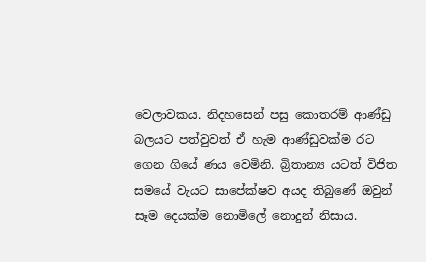වෙලාවකය. නිදහසෙන් පසු කොතරම් ආණ්ඩු බලයට පත්වුවත් ඒ හැම ආණ්ඩුවක්ම රට ගෙන ගියේ ණය වෙමිනි. බ්‍රිතාන්‍ය යටත් විජිත සමයේ වැයට සාපේක්ෂව අයද තිබුණේ ඔවුන් සෑම දෙයක්ම නොමිලේ නොදුන් නිසාය.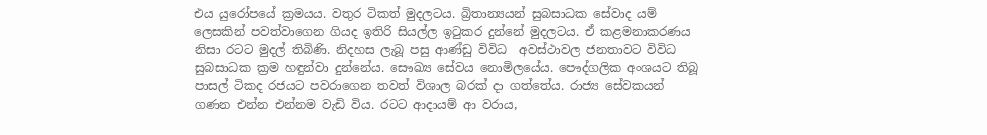එය යුරෝපයේ ක්‍රමයය. වතුර ටිකත් මුදලටය. බ්‍රිතාන්‍යයන් සුබසාධක සේවාද යම් ලෙසකින් පවත්වාගෙන ගියද ඉතිරි සියල්ල ඉටුකර දුන්නේ මුදලටය. ඒ කළමනාකරණය නිසා රටට මුදල් තිබිණි. නිදහස ලැබූ පසු ආණ්ඩු විවිධ  අවස්ථාවල ජනතාවට විවිධ සුබසාධක ක්‍රම හඳුන්වා දුන්නේය. සෞඛ්‍ය සේවය නොමිලයේය. පෞද්ගලික අංශයට තිබූ පාසල් ටිකද රජයට පවරාගෙන තවත් විශාල බරක් දා ගත්තේය. රාජ්‍ය සේවකයන් ගණන එන්න එන්නම වැඩි විය. රටට ආදායම් ආ වරාය,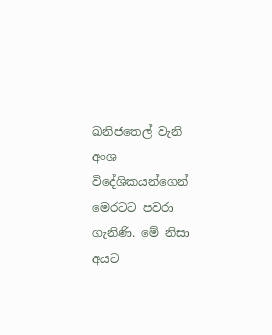ඛනිජතෙල් වැනි අංශ විදේශිකයන්ගෙන් මෙරටට පවරා ගැනිණි. මේ නිසා අයට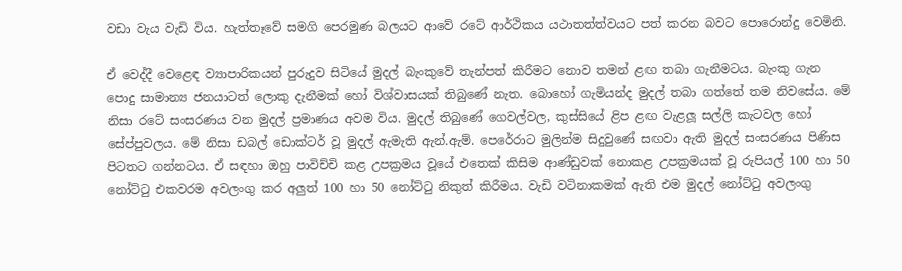වඩා වැය වැඩි විය. හැත්තෑවේ සමගි පෙරමුණ බලයට ආවේ රටේ ආර්ථිකය යථාතත්ත්වයට පත් කරන බවට පොරොන්දු වෙමිනි.

ඒ වෙද්දී වෙළෙඳ ව්‍යාපාරිකයන් පුරුදුව සිටියේ මුදල් බැංකුවේ තැන්පත් කිරීමට නොව තමන් ළඟ තබා ගැනීමටය. බැංකු ගැන පොදු සාමාන්‍ය ජනයාටත් ලොකු දැනීමක් හෝ විශ්වාසයක් තිබුණේ නැත. බොහෝ ගැමියන්ද මුදල් තබා ගත්තේ තම නිවසේය. මේ නිසා රටේ සංසරණය වන මුදල් ප්‍රමාණය අවම විය. මුදල් තිබුණේ ගෙවල්වල, කුස්සියේ ළිප ළඟ වැළලූ සල්ලි කැටවල හෝ සේප්පුවලය. මේ නිසා ඩබල් ඩොක්ටර් වූ මුදල් ඇමැති ඇන්.ඇම්. පෙරේරාට මුලින්ම සිදුවුණේ සඟවා ඇති මුදල් සංසරණය පිණිස පිටතට ගන්නටය. ඒ සඳහා ඔහු පාවිච්චි කළ උපක්‍රමය වූයේ එතෙක් කිසිම ආණ්ඩුවක් නොකළ උපක්‍රමයක් වූ රුපියල් 100 හා 50 නෝට්ටු එකවරම අවලංගු කර අලුත් 100 හා 50 නෝට්ටු නිකුත් කිරීමය. වැඩි වටිනාකමක් ඇති එම මුදල් නෝට්ටු අවලංගු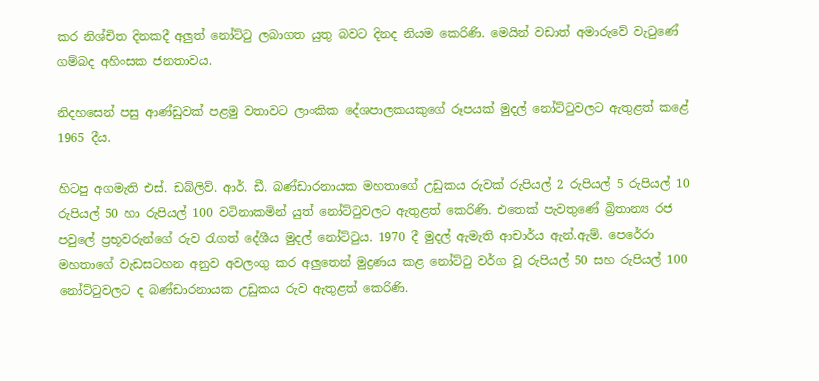කර නිශ්චිත දිනකදී අලුත් නෝට්ටු ලබාගත යුතු බවට දිනද නියම කෙරිණි. මෙයින් වඩාත් අමාරුවේ වැටුණේ ගම්බද අහිංසක ජනතාවය.

නිදහසෙන් පසු ආණ්ඩුවක් පළමු වතාවට ලාංකික දේශපාලකයකුගේ රූපයක් මුදල් නෝට්ටුවලට ඇතුළත් කළේ 1965 දීය.

හිටපු අගමැති එස්. ඩබ්ලිව්. ආර්. ඩී. බණ්ඩාරනායක මහතාගේ උඩුකය රුවක් රුපියල් 2 රුපියල් 5 රුපියල් 10 රුපියල් 50 හා රුපියල් 100 වටිනාකමින් යුත් නෝට්ටුවලට ඇතුළත් කෙරිණි. එතෙක් පැවතුණේ බ්‍රිතාන්‍ය රජ පවුලේ ප්‍රභූවරුන්ගේ රුව රැගත් දේශීය මුදල් නෝට්ටුය. 1970 දී මුදල් ඇමැති ආචාර්ය ඇන්.ඇම්. පෙරේරා මහතාගේ වැඩසටහන අනුව අවලංගු කර අලුතෙන් මුද්‍රණය කළ නෝට්ටු වර්ග වූ රුපියල් 50 සහ රුපියල් 100 නෝට්ටුවලට ද බණ්ඩාරනායක උඩුකය රුව ඇතුළත් කෙරිණි.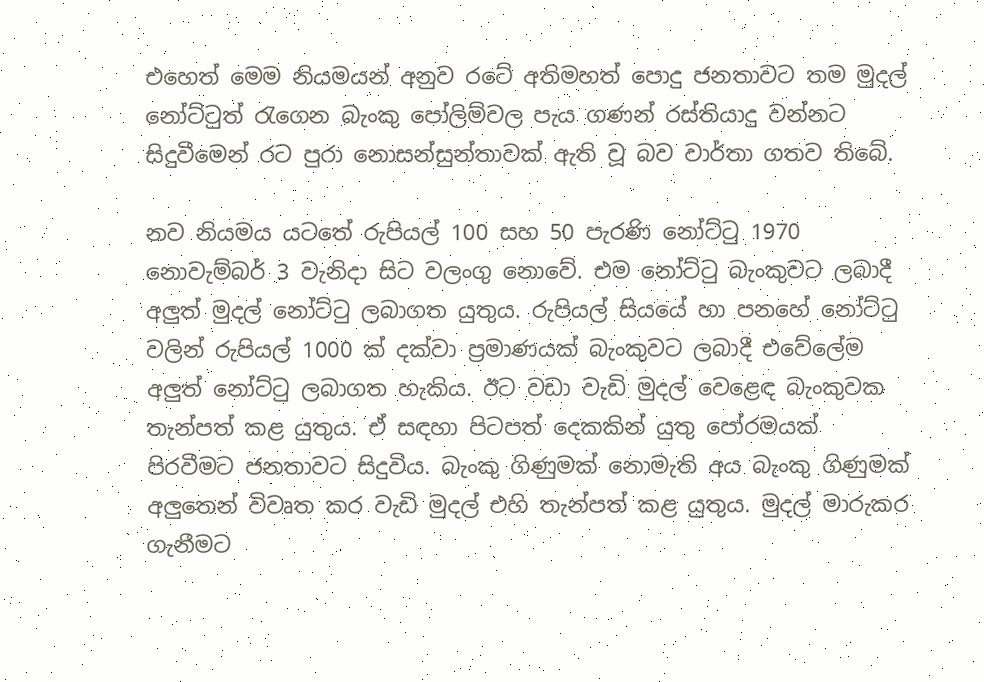එහෙත් මෙම නියමයන් අනුව රටේ අතිමහත් පොදු ජනතාවට තම මුදල් නෝට්ටුත් රැගෙන බැංකු පෝලිම්වල පැය ගණන් රස්තියාදු වන්නට සිදුවීමෙන් රට පුරා නොසන්සුන්තාවක් ඇති වූ බව වාර්තා ගතව තිබේ.

නව නියමය යටතේ රුපියල් 100 සහ 50 පැරණි නෝට්ටු 1970 නොවැම්බර් 3 වැනිදා සිට වලංගු නොවේ. එම නෝට්ටු බැංකුවට ලබාදී අලුත් මුදල් නෝට්ටු ලබාගත යුතුය. රුපියල් සියයේ හා පනහේ නෝට්ටු වලින් රුපියල් 1000 ක් දක්වා ප්‍රමාණයක් බැංකුවට ලබාදී එවේලේම අලුත් නෝට්ටු ලබාගත හැකිය. ඊට වඩා වැඩි මුදල් වෙළෙඳ බැංකුවක තැන්පත් කළ යුතුය. ඒ සඳහා පිටපත් දෙකකින් යුතු පෝරමයක් පිරවීමට ජනතාවට සිදුවිය. බැංකු ගිණුමක් නොමැති අය බැංකු ගිණුමක් අලුතෙන් විවෘත කර වැඩි මුදල් එහි තැන්පත් කළ යුතුය. මුදල් මාරුකර ගැනීමට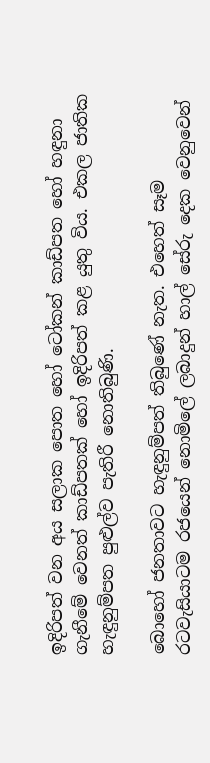ඉදිරිපත් වන අය සලාක පොත හෝ ටෝකන් කාඩ්පත හෝ හඳුනා ගැනීමේ වෙනත් කාඩ්පතක් හෝ ඉදිරිපත් කළ යුතු විය. එකල ජාතික හැඳුනුම්පත පුළුල්ව පැතිරී නොතිබුණි.

බොහෝ ජනතාවට හැඳුනුම්පත් තිබුණේ නැත. එහෙත් සෑම රටවැසියාටම රජයෙන් නොමිලේ ලබාදුන් හාල් සේරු දෙක වෙනුවෙන්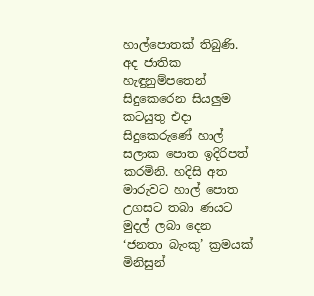හාල්පොතක් තිබුණි. අද ජාතික හැඳුනුම්පතෙන් සිදුකෙරෙන සියලුම කටයුතු එදා සිදුකෙරුණේ හාල් සලාක පොත ඉදිරිපත් කරමිනි. හදිසි අත මාරුවට හාල් පොත උගසට තබා ණයට මුදල් ලබා දෙන ‘ජනතා බැංකු’ ක්‍රමයක් මිනිසුන්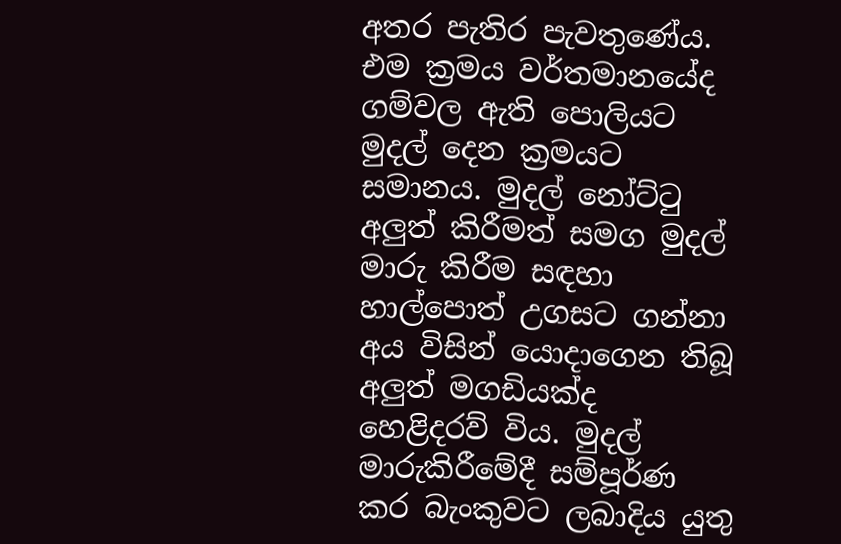අතර පැතිර පැවතුණේය. එම ක්‍රමය වර්තමානයේද ගම්වල ඇති පොලියට මුදල් දෙන ක්‍රමයට සමානය. මුදල් නෝට්ටු අලුත් කිරීමත් සමග මුදල් මාරු කිරීම සඳහා හාල්පොත් උගසට ගන්නා අය විසින් යොදාගෙන තිබූ අලුත් මගඩියක්ද හෙළිදරව් විය. මුදල් මාරුකිරීමේදී සම්පූර්ණ කර බැංකුවට ලබාදිය යුතු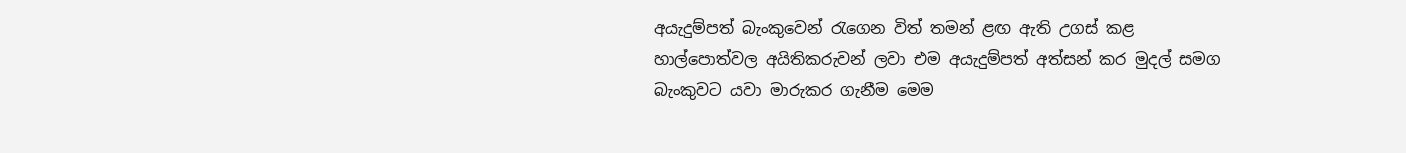අයැදුම්පත් බැංකුවෙන් රැගෙන විත් තමන් ළඟ ඇති උගස් කළ හාල්පොත්වල අයිතිකරුවන් ලවා එම අයැදුම්පත් අත්සන් කර මුදල් සමග බැංකුවට යවා මාරුකර ගැනීම මෙම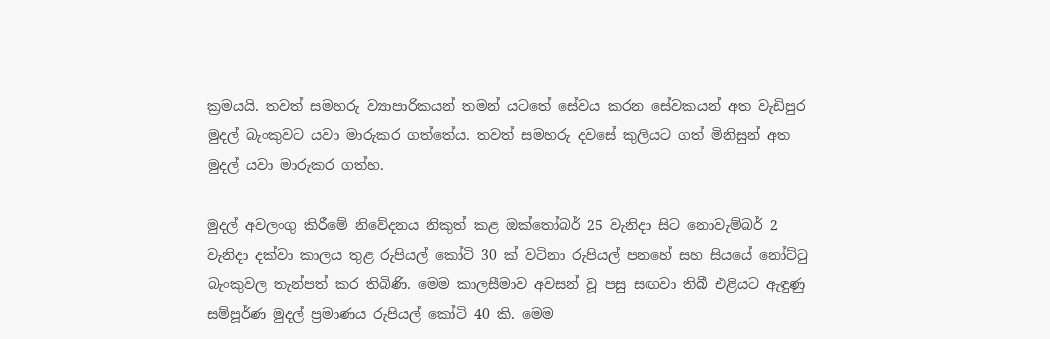ක්‍රමයයි. තවත් සමහරු ව්‍යාපාරිකයන් තමන් යටතේ සේවය කරන සේවකයන් අත වැඩිපුර මුදල් බැංකුවට යවා මාරුකර ගත්තේය. තවත් සමහරු දවසේ කුලියට ගත් මිනිසුන් අත මුදල් යවා මාරුකර ගත්හ.

මුදල් අවලංගු කිරීමේ නිවේදනය නිකුත් කළ ඔක්තෝබර් 25 වැනිදා සිට නොවැම්බර් 2 වැනිදා දක්වා කාලය තුළ රුපියල් කෝටි 30 ක් වටිනා රුපියල් පනහේ සහ සියයේ නෝට්ටු බැංකුවල තැන්පත් කර තිබිණි. මෙම කාලසීමාව අවසන් වූ පසු සඟවා තිබී එළියට ඇඳුණු සම්පූර්ණ මුදල් ප්‍රමාණය රුපියල් කෝටි 40 කි. මෙම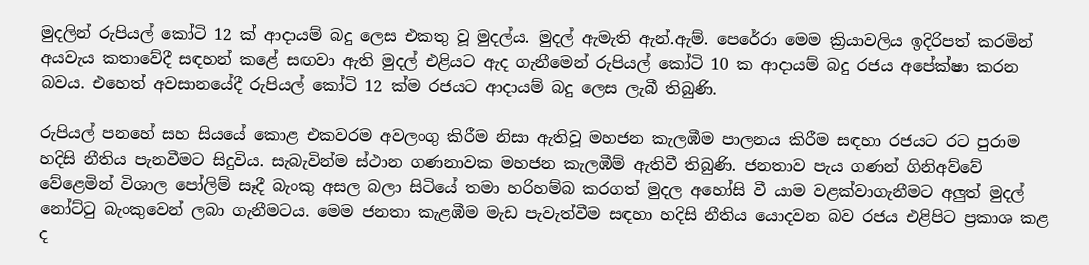මුදලින් රුපියල් කෝටි 12 ක් ආදායම් බදු ලෙස එකතු වූ මුදල්ය. මුදල් ඇමැති ඇන්.ඇම්. පෙරේරා මෙම ක්‍රියාවලිය ඉදිරිපත් කරමින් අයවැය කතාවේදී සඳහන් කළේ සඟවා ඇති මුදල් එළියට ඇද ගැනීමෙන් රුපියල් කෝටි 10 ක ආදායම් බදු රජය අපේක්ෂා කරන බවය. එහෙත් අවසානයේදී රුපියල් කෝටි 12 ක්ම රජයට ආදායම් බදු ලෙස ලැබී තිබුණි.

රුපියල් පනහේ සහ සියයේ කොළ එකවරම අවලංගු කිරීම නිසා ඇතිවූ මහජන කැලඹීම පාලනය කිරීම සඳහා රජයට රට පුරාම හදිසි නීතිය පැනවීමට සිදුවිය. සැබැවින්ම ස්ථාන ගණනාවක මහජන කැලඹීම් ඇතිවී තිබුණි. ජනතාව පැය ගණන් ගිනිඅව්වේ වේළෙමින් විශාල පෝලිම් සෑදී බැංකු අසල බලා සිටියේ තමා හරිහම්බ කරගත් මුදල අහෝසි වී යාම වළක්වාගැනීමට අලුත් මුදල් නෝට්ටු බැංකුවෙන් ලබා ගැනීමටය. මෙම ජනතා කැළඹීම මැඩ පැවැත්වීම සඳහා හදිසි නීතිය යොදවන බව රජය එළිපිට ප්‍රකාශ කළ ද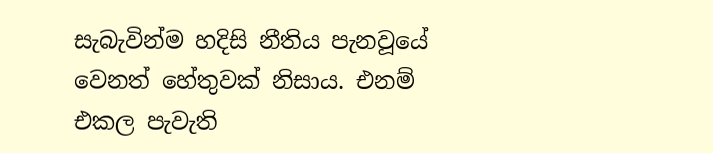සැබැවින්ම හදිසි නීතිය පැනවූයේ වෙනත් හේතුවක් නිසාය. එනම් එකල පැවැති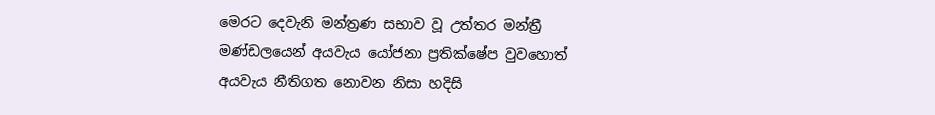මෙරට දෙවැනි මන්ත්‍රණ සභාව වූ උත්තර මන්ත්‍රී මණ්ඩලයෙන් අයවැය යෝජනා ප්‍රතික්ෂේප වුවහොත් අයවැය නීතිගත නොවන නිසා හදිසි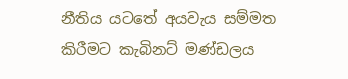නීතිය යටතේ අයවැය සම්මත කිරීමට කැබිනට් මණ්ඩලය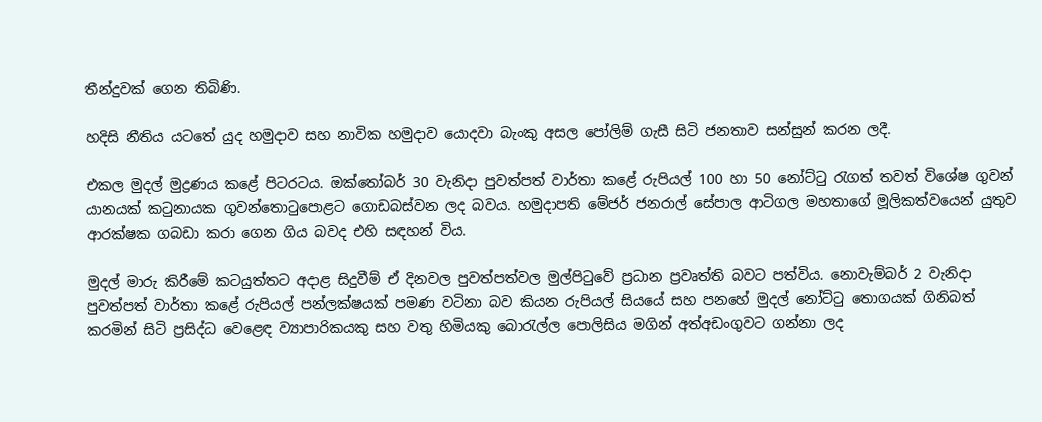තීන්දුවක් ගෙන තිබිණි.

හදිසි නීතිය යටතේ යුද හමුදාව සහ නාවික හමුදාව යොදවා බැංකු අසල පෝලිම් ගැසී සිටි ජනතාව සන්සුන් කරන ලදී.

එකල මුදල් මුද්‍රණය කළේ පිටරටය. ඔක්තෝබර් 30 වැනිදා පුවත්පත් වාර්තා කළේ රුපියල් 100 හා 50 නෝට්ටු රැගත් තවත් විශේෂ ගුවන් යානයක් කටුනායක ගුවන්තොටුපොළට ගොඩබස්වන ලද බවය. හමුදාපති මේජර් ජනරාල් සේපාල ආටිගල මහතාගේ මූලිකත්වයෙන් යුතුව ආරක්ෂක ගබඩා කරා ගෙන ගිය බවද එහි සඳහන් විය.

මුදල් මාරු කිරීමේ කටයුත්තට අදාළ සිදුවීම් ඒ දිනවල පුවත්පත්වල මුල්පිටුවේ ප්‍රධාන ප්‍රවෘත්ති බවට පත්විය. නොවැම්බර් 2 වැනිදා පුවත්පත් වාර්තා කළේ රුපියල් පන්ලක්ෂයක් පමණ වටිනා බව කියන රුපියල් සියයේ සහ පනහේ මුදල් නෝට්ටු තොගයක් ගිනිබත් කරමින් සිටි ප්‍රසිද්ධ වෙළෙඳ ව්‍යාපාරිකයකු සහ වතු හිමියකු බොරැල්ල පොලිසිය මගින් අත්අඩංගුවට ගන්නා ලද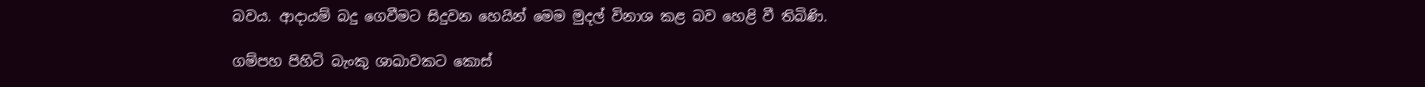බවය. ආදායම් බදු ගෙවීමට සිදුවන හෙයින් මෙම මුදල් විනාශ කළ බව හෙළි වී තිබිණි.

ගම්පහ පිහිටි බැංකු ශාඛාවකට කොස්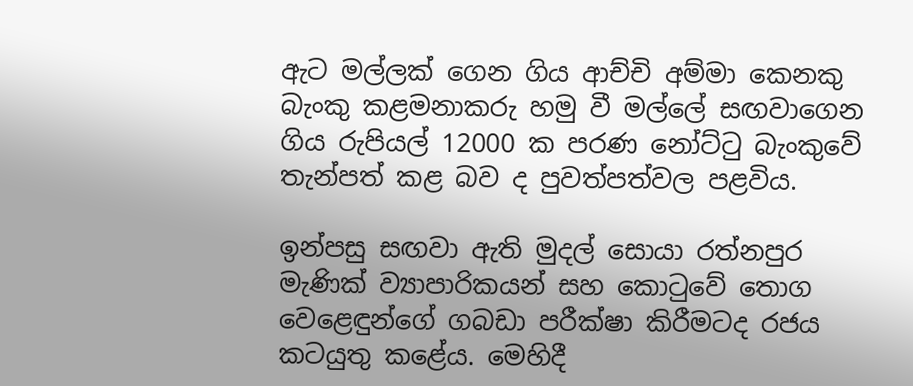ඇට මල්ලක් ගෙන ගිය ආච්චි අම්මා කෙනකු බැංකු කළමනාකරු හමු වී මල්ලේ සඟවාගෙන ගිය රුපියල් 12000 ක පරණ නෝට්ටු බැංකුවේ තැන්පත් කළ බව ද පුවත්පත්වල පළවිය.

ඉන්පසු සඟවා ඇති මුදල් සොයා රත්නපුර මැණික් ව්‍යාපාරිකයන් සහ කොටුවේ තොග වෙළෙඳුන්ගේ ගබඩා පරීක්ෂා කිරීමටද රජය කටයුතු කළේය. මෙහිදී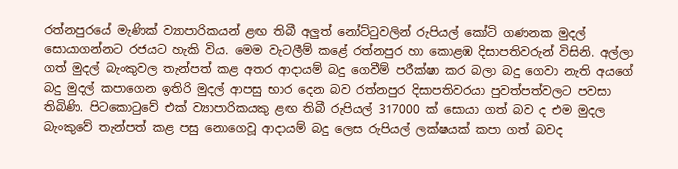රත්නපුරයේ මැණික් ව්‍යාපාරිකයන් ළඟ තිබී අලුත් නෝට්ටුවලින් රුපියල් කෝටි ගණනක මුදල් සොයාගන්නට රජයට හැකි විය. මෙම වැටලීම් කළේ රත්නපුර හා කොළඹ දිසාපතිවරුන් විසිනි. අල්ලා ගත් මුදල් බැංකුවල තැන්පත් කළ අතර ආදායම් බදු ගෙවීම් පරීක්ෂා කර බලා බදු ගෙවා නැති අයගේ බදු මුදල් කපාගෙන ඉතිරි මුදල් ආපසු භාර දෙන බව රත්නපුර දිසාපතිවරයා පුවත්පත්වලට පවසා තිබිණි. පිටකොටුවේ එක් ව්‍යාපාරිකයකු ළඟ තිබී රුපියල් 317000 ක් සොයා ගත් බව ද එම මුදල බැංකුවේ තැන්පත් කළ පසු නොගෙවූ ආදායම් බදු ලෙස රුපියල් ලක්ෂයක් කපා ගත් බවද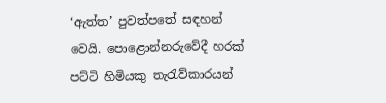‘ඇත්ත’ පුවත්පතේ සඳහන් වෙයි. පොළොන්නරුවේදී හරක් පට්ටි හිමියකු තැරැව්කාරයන්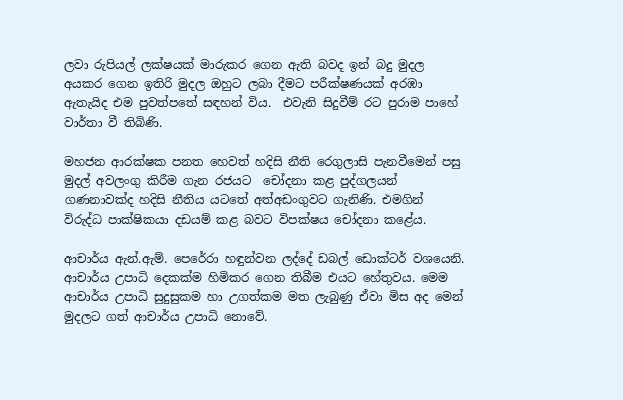ලවා රුපියල් ලක්ෂයක් මාරුකර ගෙන ඇති බවද ඉන් බදු මුදල අයකර ගෙන ඉතිරි මුදල ඔහුට ලබා දීමට පරීක්ෂණයක් අරඹා ඇතැයිද එම පුවත්පතේ සඳහන් විය.  එවැනි සිදුවීම් රට පුරාම පාහේ වාර්තා වී තිබිණි.

මහජන ආරක්ෂක පනත හෙවත් හදිසි නීති රෙගුලාසි පැනවීමෙන් පසු මුදල් අවලංගු කිරීම ගැන රජයට  චෝදනා කළ පුද්ගලයන් ගණනාවක්ද හදිසි නීතිය යටතේ අත්අඩංගුවට ගැනිණි. එමගින් විරුද්ධ පාක්ෂිකයා දඩයම් කළ බවට විපක්ෂය චෝදනා කළේය.

ආචාර්ය ඇන්.ඇම්. පෙරේරා හඳුන්වන ලද්දේ ඩබල් ඩොක්ටර් වශයෙනි. ආචාර්ය උපාධි දෙකක්ම හිමිකර ගෙන තිබීම එයට හේතුවය. මෙම ආචාර්ය උපාධි සුදුසුකම හා උගත්කම මත ලැබුණු ඒවා මිස අද මෙන් මුදලට ගත් ආචාර්ය උපාධි නොවේ.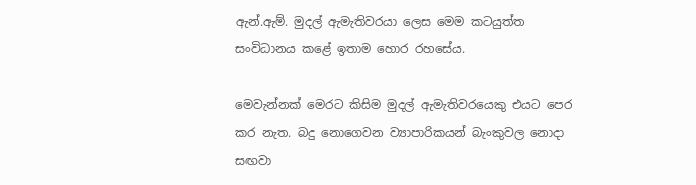ඇන්.ඇම්. මුදල් ඇමැතිවරයා ලෙස මෙම කටයුත්ත සංවිධානය කළේ ඉතාම හොර රහසේය.

මෙවැන්නක් මෙරට කිසිම මුදල් ඇමැතිවරයෙකු එයට පෙර කර නැත. බදු නොගෙවන ව්‍යාපාරිකයන් බැංකුවල නොදා සඟවා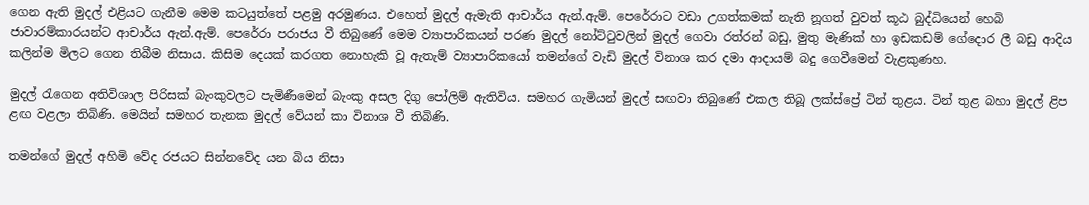ගෙන ඇති මුදල් එළියට ගැනීම මෙම කටයුත්තේ පළමු අරමුණය. එහෙත් මුදල් ඇමැති ආචාර්ය ඇන්.ඇම්. පෙරේරාට වඩා උගත්කමක් නැති නූගත් වුවත් කූඨ බුද්ධියෙන් හෙබි ජාවාරම්කාරයන්ට ආචාර්ය ඇන්.ඇම්. පෙරේරා පරාජය වී තිබුණේ මෙම ව්‍යාපාරිකයන් පරණ මුදල් නෝට්ටුවලින් මුදල් ගෙවා රත්රන් බඩු, මුතු මැණික් හා ඉඩකඩම් ගේදොර ලී බඩු ආදිය කලින්ම මිලට ගෙන තිබීම නිසාය. කිසිම දෙයක් කරගත නොහැකි වූ ඇතැම් ව්‍යාපාරිකයෝ තමන්ගේ වැඩි මුදල් විනාශ කර දමා ආදායම් බදු ගෙවීමෙන් වැළකුණහ.

මුදල් රැගෙන අතිවිශාල පිරිසක් බැංකුවලට පැමිණීමෙන් බැංකු අසල දිගු පෝලිම් ඇතිවිය. සමහර ගැමියන් මුදල් සඟවා තිබුණේ එකල තිබූ ලක්ස්ප්‍රේ ටින් තුළය. ටින් තුළ බහා මුදල් ළිප ළඟ වළලා තිබිණි. මෙයින් සමහර තැනක මුදල් වේයන් කා විනාශ වී තිබිණි.

තමන්ගේ මුදල් අහිමි වේද රජයට සින්නවේද යන බිය නිසා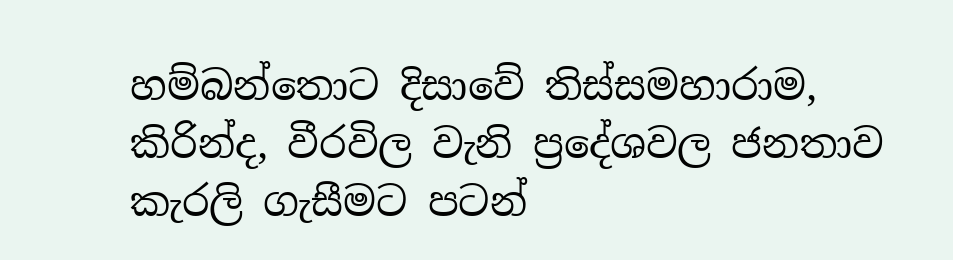හම්බන්තොට දිසාවේ තිස්සමහාරාම, කිරින්ද, වීරවිල වැනි ප්‍රදේශවල ජනතාව කැරලි ගැසීමට පටන්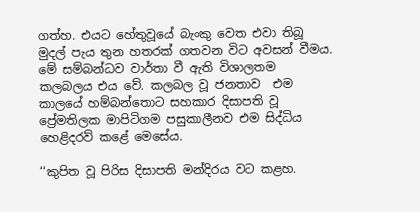ගත්හ. එයට හේතුවූයේ බැංකු වෙත එවා තිබූ මුදල් පැය තුන හතරක් ගතවන විට අවසන් වීමය. මේ සම්බන්ධව වාර්තා වී ඇති විශාලතම කලබලය එය වේ. කලබල වූ ජනතාව  එම කාලයේ හම්බන්තොට සහකාර දිසාපති වූ ප්‍රේමතිලක මාපිටිගම පසුකාලීනව එම සිද්ධිය හෙළිදරව් කළේ මෙසේය.

‘‘කුපිත වූ පිරිස දිසාපති මන්දිරය වට කළහ.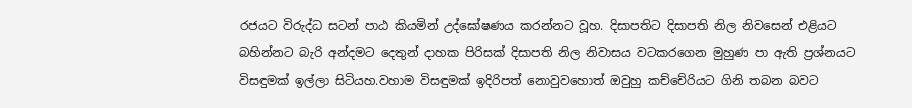රජයට විරුද්ධ සටන් පාඨ කියමින් උද්ඝෝෂණය කරන්නට වූහ. දිසාපතිට දිසාපති නිල නිවසෙන් එළියට බහින්නට බැරි අන්දමට දෙතුන් දාහක පිරිසක් දිසාපති නිල නිවාසය වටකරගෙන මුහුණ පා ඇති ප්‍රශ්නයට විසඳුමක් ඉල්ලා සිටියහ.වහාම විසඳුමක් ඉදිරිපත් නොවුවහොත් ඔවුහු කච්චේරියට ගිනි තබන බවට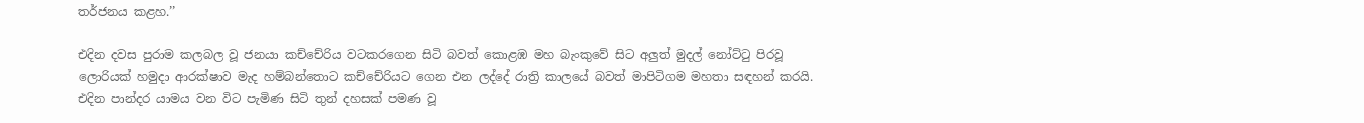තර්ජනය කළහ.’’

එදින දවස පුරාම කලබල වූ ජනයා කච්චේරිය වටකරගෙන සිටි බවත් කොළඹ මහ බැංකුවේ සිට අලුත් මුදල් නෝට්ටු පිරවූ ලොරියක් හමුදා ආරක්ෂාව මැද හම්බන්තොට කච්චේරියට ගෙන එන ලද්දේ රාත්‍රි කාලයේ බවත් මාපිටිගම මහතා සඳහන් කරයි. එදින පාන්දර යාමය වන විට පැමිණ සිටි තුන් දහසක් පමණ වූ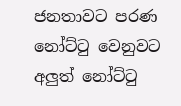ජනතාවට පරණ නෝට්ටු වෙනුවට අලුත් නෝට්ටු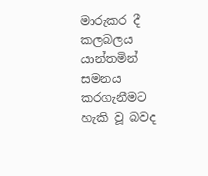මාරුකර දී කලබලය යාන්තමින් සමනය කරගැනීමට හැකි වූ බවද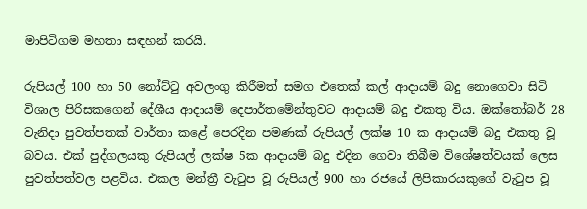මාපිටිගම මහතා සඳහන් කරයි.

රුපියල් 100 හා 50 නෝට්ටු අවලංගු කිරීමත් සමග එතෙක් කල් ආදායම් බදු නොගෙවා සිටි විශාල පිරිසකගෙන් දේශීය ආදායම් දෙපාර්තමේන්තුවට ආදායම් බදු එකතු විය. ඔක්තෝබර් 28 වැනිදා පුවත්පතක් වාර්තා කළේ පෙරදින පමණක් රුපියල් ලක්ෂ 10 ක ආදායම් බදු එකතු වූ බවය. එක් පුද්ගලයකු රුපියල් ලක්ෂ 5ක ආදායම් බදු එදින ගෙවා තිබීම විශේෂත්වයක් ලෙස පුවත්පත්වල පළවිය. එකල මන්ත්‍රී වැටුප වූ රුපියල් 900 හා රජයේ ලිපිකාරයකුගේ වැටුප වූ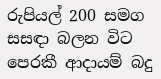රුපියල් 200 සමග සසඳා බලන විට පෙරකී ආදායම් බදු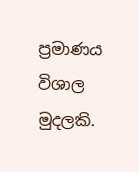ප්‍රමාණය විශාල මුදලකි.